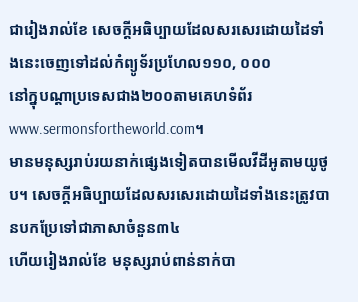ជារៀងរាល់ខែ សេចក្ដីអធិប្បាយដែលសរសេរដោយដៃទាំងនេះចេញទៅដល់កំព្យូទ័រប្រហែល១១០, ០០០
នៅក្នុបណ្ដាប្រទេសជាង២០០តាមគេហទំព័រwww.sermonsfortheworld.com។
មានមនុស្សរាប់រយនាក់ផ្សេងទៀតបានមើលវីដីអូតាមយូថូប។ សេចក្ដីអធិប្បាយដែលសរសេរដោយដៃទាំងនេះត្រូវបានបកប្រែទៅជាភាសាចំនួន៣៤
ហើយរៀងរាល់ខែ មនុស្សរាប់ពាន់នាក់បា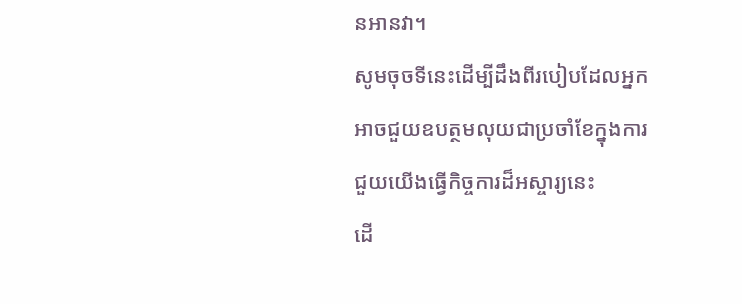នអានវា។
សូមចុចទីនេះដើម្បីដឹងពីរបៀបដែលអ្នកអាចជួយឧបត្ថមលុយជាប្រចាំខែក្នុងការជួយយើងធ្វើកិច្ចការដ៏អស្ចារ្យនេះ
ដើ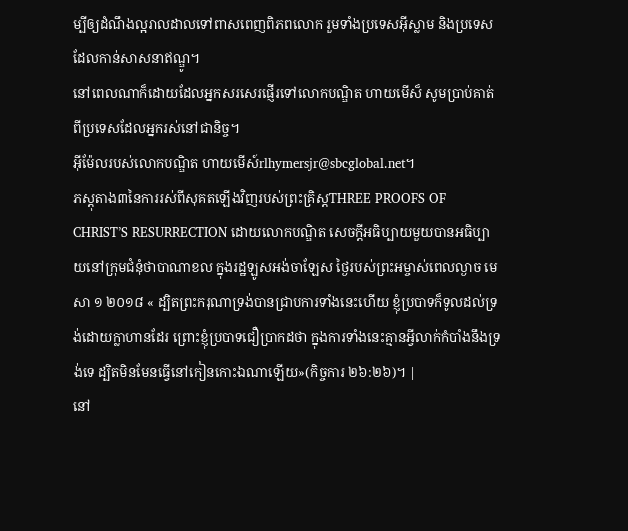ម្បីឲ្យដំណឹងល្អរាលដាលទៅពាសពេញពិភពលោក រួមទាំងប្រទេសអ៊ីស្លាម និងប្រទេសដែលកាន់សាសនាឥណ្ឌូ។
នៅពេលណាក៏ដោយដែលអ្នកសរសេរផ្ញើរទៅលោកបណ្ឌិត ហាយមើស៏ សូមប្រាប់គាត់ពីប្រទេសដែលអ្នករស់នៅជានិច្ច។
អ៊ីម៉ែលរបស់លោកបណ្ឌិត ហាយមើស៍rlhymersjr@sbcglobal.net។
ភស្ដុតាង៣នៃការរស់ពីសុគតឡើងវិញរបស់ព្រះគ្រិស្ដTHREE PROOFS OF CHRIST’S RESURRECTION ដោយលោកបណ្ឌិត សេចក្ដីអធិប្បាយមួយបានអធិប្បាយនៅក្រុមជំនុំថាបាណាខល ក្នុងរដ្ឋឡូសអង់ចាឡែស ថ្ងៃរបស់ព្រះអម្ចាស់ពេលល្ងាច មេសា ១ ២០១៨ « ដ្បិតព្រះករុណាទ្រង់បានជ្រាបការទាំងនេះហើយ ខ្ញុំប្របាទក៏ទូលដល់ទ្រង់ដោយក្លាហានដែរ ព្រោះខ្ញុំប្របាទជឿប្រាកដថា ក្នុងការទាំងនេះគ្មានអ្វីលាក់កំបាំងនឹងទ្រង់ទេ ដ្បិតមិនមែនធ្វើនៅកៀនកោះឯណាឡើយ»(កិច្ចការ ២៦:២៦)។ |
នៅ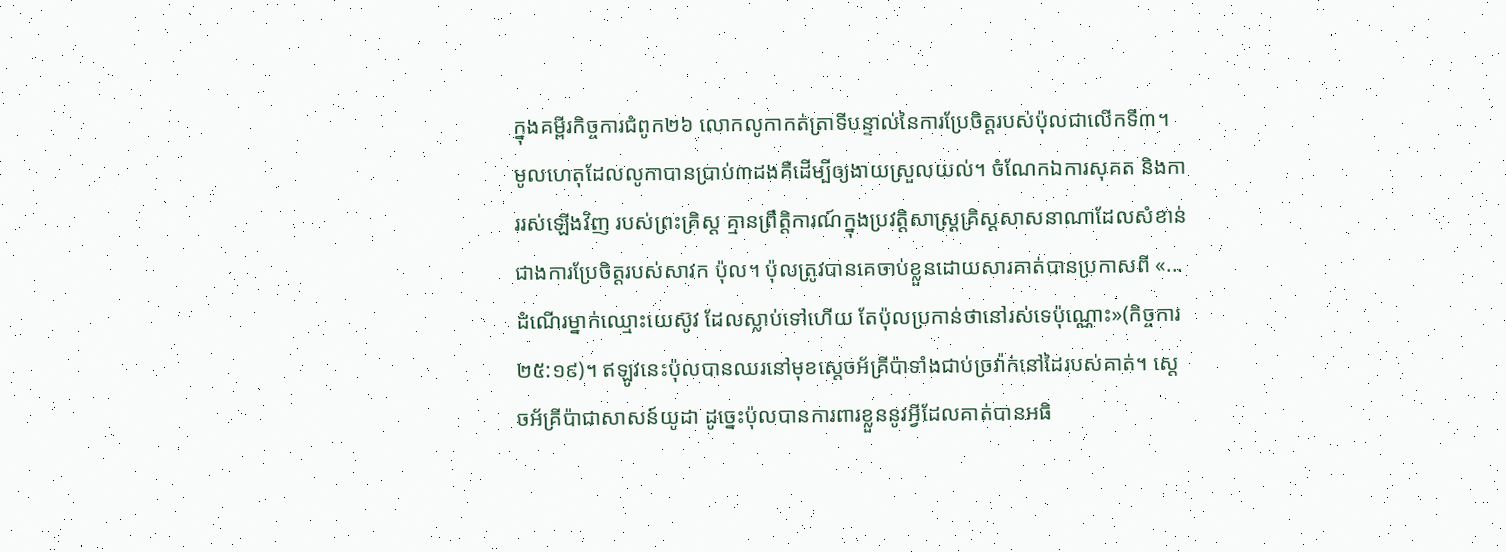ក្នុងគម្ពីរកិច្ចការជំពូក២៦ លោកលូកាកត់ត្រាទីបន្ទាល់នៃការប្រែចិត្ដរបស់ប៉ុលជាលើកទី៣។ មូលហេតុដែលលូកាបានប្រាប់៣ដងគឺដើម្បីឲ្យងាយស្រួលយល់។ ចំណែកឯការសុគត និងការរស់ឡើងវិញ របស់ព្រះគ្រិស្ដ គ្មានព្រឹត្ដិការណ៍ក្នុងប្រវត្ដិសាស្រ្ដគ្រិស្ដសាសនាណាដែលសំខាន់ជាងការប្រែចិត្ដរបស់សាវក ប៉ុល។ ប៉ុលត្រូវបានគេចាប់ខ្លួនដោយសារគាត់បានប្រកាសពី «...ដំណើរម្នាក់ឈ្មោះយេស៊ូវ ដែលស្លាប់ទៅហើយ តែប៉ុលប្រកាន់ថានៅរស់ទេប៉ុណ្ណោះ»(កិច្ចការ ២៥:១៩)។ ឥឡូវនេះប៉ុលបានឈរនៅមុខស្ដេចអ័គ្រីប៉ាទាំងជាប់ច្រវ៉ាក់នៅដៃរបស់គាត់។ ស្ដេចអ័គ្រីប៉ាជាសាសន៍យូដា ដូច្នេះប៉ុលបានការពារខ្លួននូវអ្វីដែលគាត់បានអធិ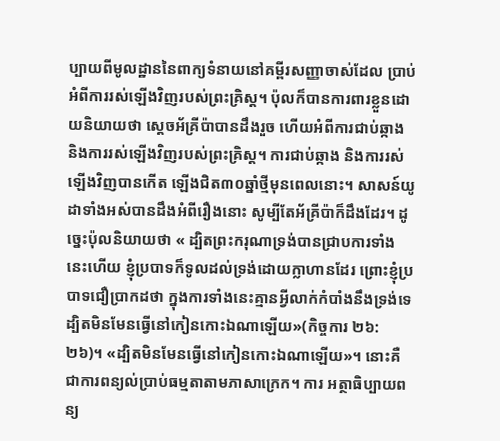ប្បាយពីមូលដ្ឋាននៃពាក្យទំនាយនៅគម្ពីរសញ្ញាចាស់ដែល ប្រាប់អំពីការរស់ឡើងវិញរបស់ព្រះគ្រិស្ដ។ ប៉ុលក៏បានការពារខ្លួនដោយនិយាយថា ស្ដេចអ័គ្រីប៉ាបានដឹងរួច ហើយអំពីការជាប់ឆ្កាង និងការរស់ឡើងវិញរបស់ព្រះគ្រិស្ដ។ ការជាប់ឆ្កាង និងការរស់ឡើងវិញបានកើត ឡើងជិត៣០ឆ្នាំថ្មីមុនពេលនោះ។ សាសន៍យូដាទាំងអស់បានដឹងអំពីរឿងនោះ សូម្បីតែអ័គ្រីប៉ាក៏ដឹងដែរ។ ដូច្នេះប៉ុលនិយាយថា « ដ្បិតព្រះករុណាទ្រង់បានជ្រាបការទាំងនេះហើយ ខ្ញុំប្របាទក៏ទូលដល់ទ្រង់ដោយក្លាហានដែរ ព្រោះខ្ញុំប្របាទជឿប្រាកដថា ក្នុងការទាំងនេះគ្មានអ្វីលាក់កំបាំងនឹងទ្រង់ទេ ដ្បិតមិនមែនធ្វើនៅកៀនកោះឯណាឡើយ»(កិច្ចការ ២៦:២៦)។ «ដ្បិតមិនមែនធ្វើនៅកៀនកោះឯណាឡើយ»។ នោះគឺជាការពន្យល់ប្រាប់ធម្មតាតាមភាសាក្រេក។ ការ អត្ថាធិប្បាយពន្យ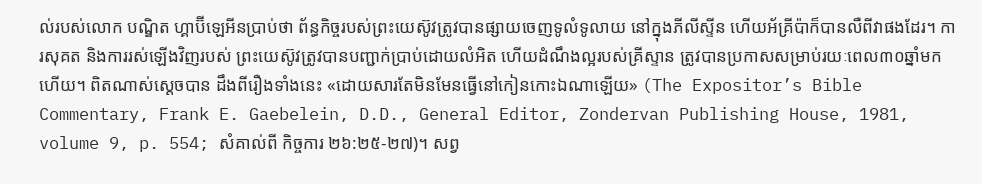ល់របស់លោក បណ្ឌិត ហ្គាប៊ីឡេអីនប្រាប់ថា ព័ន្ធកិច្ចរបស់ព្រះយេស៊ូវត្រូវបានផ្សាយចេញទូលំទូលាយ នៅក្នុងភីលីស្ទីន ហើយអ័គ្រីប៉ាក៏បានលឺពីវាផងដែរ។ ការសុគត និងការរស់ឡើងវិញរបស់ ព្រះយេស៊ូវត្រូវបានបញ្ជាក់ប្រាប់ដោយលំអិត ហើយដំណឹងល្អរបស់គ្រីស្ទាន ត្រូវបានប្រកាសសម្រាប់រយៈពេល៣០ឆ្នាំមកហើយ។ ពិតណាស់ស្ដេចបាន ដឹងពីរឿងទាំងនេះ «ដោយសារតែមិនមែនធ្វើនៅកៀនកោះឯណាឡើយ» (The Expositor’s Bible Commentary, Frank E. Gaebelein, D.D., General Editor, Zondervan Publishing House, 1981, volume 9, p. 554; សំគាល់ពី កិច្ចការ ២៦:២៥-២៧)។ សព្វ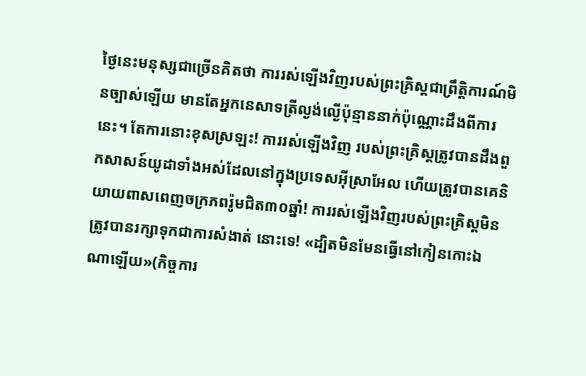ថ្ងៃនេះមនុស្សជាច្រើនគិតថា ការរស់ឡើងវិញរបស់ព្រះគ្រិស្ដជាព្រឹត្ដិការណ៍មិនច្បាស់ឡើយ មានតែអ្នកនេសាទត្រីល្ងង់ល្ងើប៉ុន្មាននាក់ប៉ុណ្ណោះដឹងពីការនេះ។ តែការនោះខុសស្រឡះ! ការរស់ឡើងវិញ របស់ព្រះគ្រិស្ដត្រូវបានដឹងពួកសាសន៍យូដាទាំងអស់ដែលនៅក្នុងប្រទេសអ៊ីស្រាអែល ហើយត្រូវបានគេនិ យាយពាសពេញចក្រភពរ៉ូមជិត៣០ឆ្នាំ! ការរស់ឡើងវិញរបស់ព្រះគ្រិស្ដមិនត្រូវបានរក្សាទុកជាការសំងាត់ នោះទេ! «ដ្បិតមិនមែនធ្វើនៅកៀនកោះឯណាឡើយ»(កិច្ចការ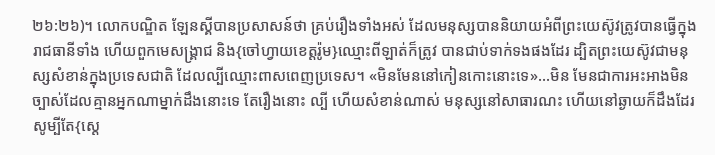២៦:២៦)។ លោកបណ្ឌិត ឡែនស្គីបានប្រសាសន៍ថា គ្រប់រឿងទាំងអស់ ដែលមនុស្សបាននិយាយអំពីព្រះយេស៊ូវត្រូវបានធ្វើក្នុងរាជធានីទាំង ហើយពួកមេសង្រ្គាជ និង{ចៅហ្វាយខេត្ដរ៉ូម}ឈ្មោះពីឡាត់ក៏ត្រូវ បានជាប់ទាក់ទងផងដែរ ដ្បិតព្រះយេស៊ូវជាមនុស្សសំខាន់ក្នុងប្រទេសជាតិ ដែលល្បីឈ្មោះពាសពេញប្រទេស។ «មិនមែននៅកៀនកោះនោះទេ»...មិន មែនជាការអះអាងមិនច្បាស់ដែលគ្មានអ្នកណាម្នាក់ដឹងនោះទេ តែរឿងនោះ ល្បី ហើយសំខាន់ណាស់ មនុស្សនៅសាធារណះ ហើយនៅឆ្ងាយក៏ដឹងដែរ សូម្បីតែ{ស្ដេ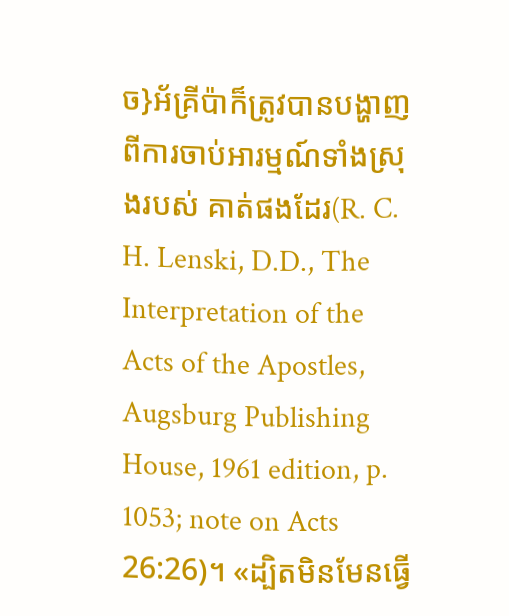ច}អ័គ្រីប៉ាក៏ត្រូវបានបង្ហាញពីការចាប់អារម្មណ៍ទាំងស្រុងរបស់ គាត់ផងដែរ(R. C. H. Lenski, D.D., The Interpretation of the Acts of the Apostles, Augsburg Publishing House, 1961 edition, p. 1053; note on Acts 26:26)។ «ដ្បិតមិនមែនធ្វើ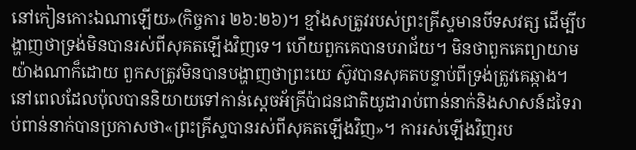នៅកៀនកោះឯណាឡើយ»(កិច្ចការ ២៦:២៦)។ ខ្មាំងសត្រូវរបស់ព្រះគ្រីស្ទមានបីទសវត្ស ដើម្បីបង្ហាញថាទ្រង់មិនបានរស់ពីសុគតឡើងវិញទេ។ ហើយពួកគេបានបរាជ័យ។ មិនថាពួកគេព្យាយាមយ៉ាងណាក៏ដោយ ពួកសត្រូវមិនបានបង្ហាញថាព្រះយេ ស៊ូវបានសុគតបន្ទាប់ពីទ្រង់ត្រូវគេឆ្កាង។នៅពេលដែលប៉ុលបាននិយាយទៅកាន់ស្ដេចអ័គ្រីប៉ាជនជាតិយូដារាប់ពាន់នាក់និងសាសន៍ដទៃរាប់ពាន់នាក់បានប្រកាសថា«ព្រះគ្រីស្ទបានរស់ពីសុគតឡើងវិញ»។ ការរស់ឡើងវិញរប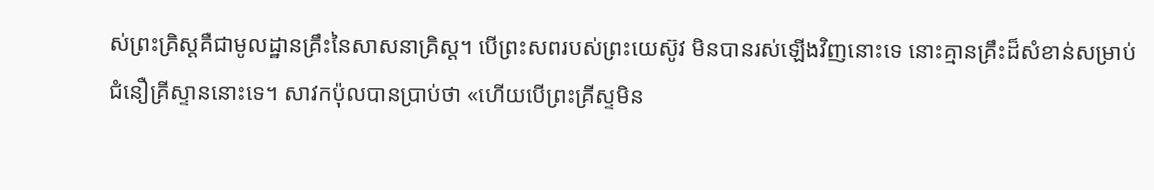ស់ព្រះគ្រិស្ដគឺជាមូលដ្ឋានគ្រឹះនៃសាសនាគិ្រស្ដ។ បើព្រះសពរបស់ព្រះយេស៊ូវ មិនបានរស់ឡើងវិញនោះទេ នោះគ្មានគ្រឹះដ៏សំខាន់សម្រាប់ជំនឿគ្រីស្ទាននោះទេ។ សាវកប៉ុលបានប្រាប់ថា «ហើយបើព្រះគ្រីស្ទមិន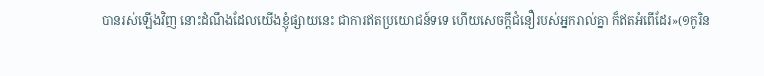បានរស់ឡើងវិញ នោះដំណឹងដែលយើងខ្ញុំផ្សាយនេះ ជាការឥតប្រយោជន៍ទទេ ហើយសេចក្តីជំនឿរបស់អ្នករាល់គ្នា ក៏ឥតអំពើដែរ»(១កូរិន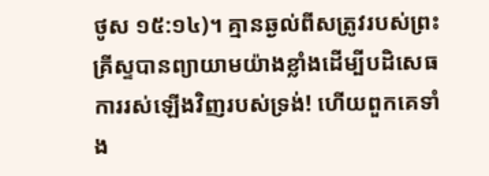ថូស ១៥:១៤)។ គ្មានឆ្ងល់ពីសត្រូវរបស់ព្រះគ្រីស្ទបានព្យាយាមយ៉ាងខ្លាំងដើម្បីបដិសេធការរស់ឡើងវិញរបស់ទ្រង់! ហើយពួកគេទាំង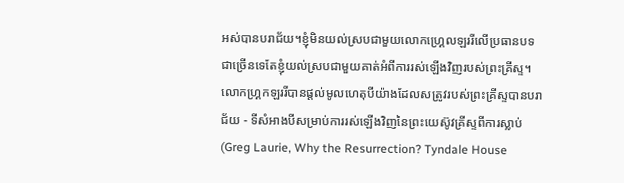អស់បានបរាជ័យ។ខ្ញុំមិនយល់ស្របជាមួយលោកហ្គ្រេលឡររីលើប្រធានបទជាច្រើនទេតែខ្ញុំយល់ស្របជាមួយគាត់អំពីការរស់ឡើងវិញរបស់ព្រះគ្រីស្ទ។លោកហ្គ្រកឡររីបានផ្ដល់មូលហេតុបីយ៉ាងដែលសត្រូវរបស់ព្រះគ្រីស្ទបានបរាជ័យ - ទីសំអាងបីសម្រាប់ការរស់ឡើងវិញនៃព្រះយេស៊ូវគ្រីស្ទពីការស្លាប់ (Greg Laurie, Why the Resurrection? Tyndale House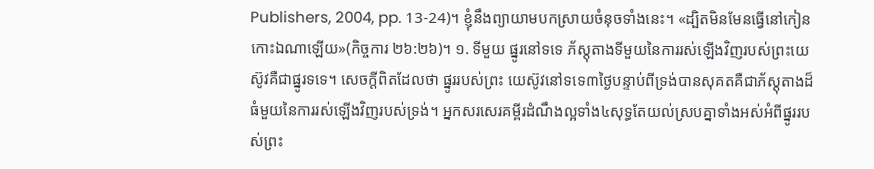Publishers, 2004, pp. 13-24)។ ខ្ញុំនឹងព្យាយាមបកស្រាយចំនុចទាំងនេះ។ «ដ្បិតមិនមែនធ្វើនៅកៀនកោះឯណាឡើយ»(កិច្ចការ ២៦:២៦)។ ១. ទីមួយ ផ្នូរនៅទទេ ភ័ស្ដុតាងទីមួយនៃការរស់ឡើងវិញរបស់ព្រះយេស៊ូវគឺជាផ្នូរទទេ។ សេចក្ដីពិតដែលថា ផ្នូររបស់ព្រះ យេស៊ូវនៅទទេ៣ថ្ងៃបន្ទាប់ពីទ្រង់បានសុគតគឺជាភ័ស្ដុតាងដ៏ធំមួយនៃការរស់ឡើងវិញរបស់ទ្រង់។ អ្នកសរសេរគម្ពីរដំណឹងល្អទាំង៤សុទ្ធតែយល់ស្របគ្នាទាំងអស់អំពីផ្នូររបស់ព្រះ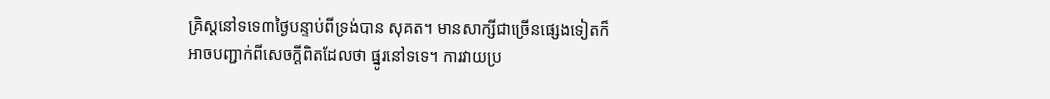គ្រិស្ដនៅទទេ៣ថ្ងៃបន្ទាប់ពីទ្រង់បាន សុគត។ មានសាក្សីជាច្រើនផ្សេងទៀតក៏អាចបញ្ជាក់ពីសេចក្ដីពិតដែលថា ផ្នូរនៅទទេ។ ការវាយប្រ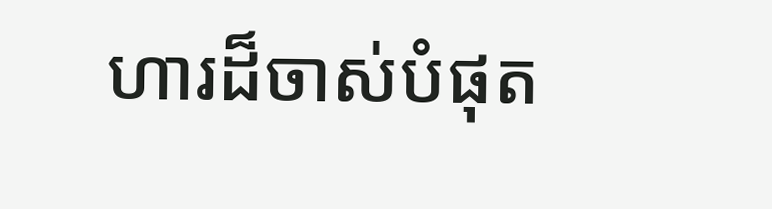ហារដ៏ចាស់បំផុត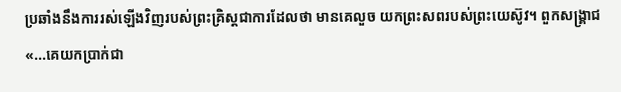ប្រឆាំងនឹងការរស់ឡើងវិញរបស់ព្រះគ្រិស្ដជាការដែលថា មានគេលួច យកព្រះសពរបស់ព្រះយេស៊ូវ។ ពួកសង្រ្គាជ «...គេយកប្រាក់ជា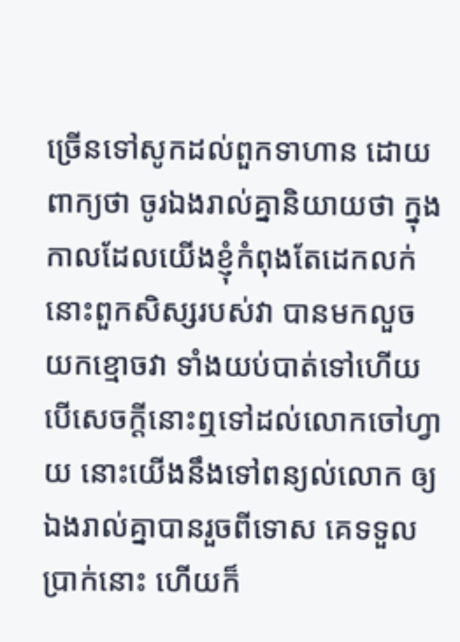ច្រើនទៅសូកដល់ពួកទាហាន ដោយពាក្យថា ចូរឯងរាល់គ្នានិយាយថា ក្នុងកាលដែលយើងខ្ញុំកំពុងតែដេកលក់ នោះពួកសិស្សរបស់វា បានមកលួចយកខ្មោចវា ទាំងយប់បាត់ទៅហើយ បើសេចក្តីនោះឮទៅដល់លោកចៅហ្វាយ នោះយើងនឹងទៅពន្យល់លោក ឲ្យឯងរាល់គ្នាបានរួចពីទោស គេទទួលប្រាក់នោះ ហើយក៏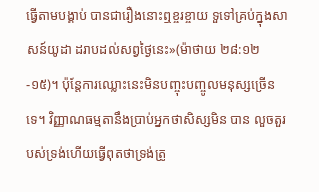ធ្វើតាមបង្គាប់ បានជារឿងនោះឮខ្ចរខ្ចាយ ទួទៅគ្រប់ក្នុងសាសន៍យូដា ដរាបដល់សព្វថ្ងៃនេះ»(ម៉ាថាយ ២៨:១២-១៥)។ ប៉ុន្តែការឈ្លោះនេះមិនបញ្ចុះបញ្ចូលមនុស្សច្រើនទេ។ វិញ្ញាណធម្មតានឹងប្រាប់អ្នកថាសិស្សមិន បាន លួចតួរបស់ទ្រង់ហើយធ្វើពុតថាទ្រង់ត្រូ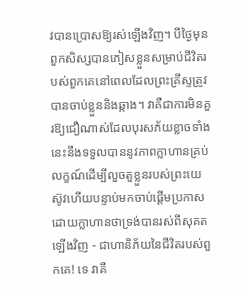វបានប្រោសឱ្យរស់ឡើងវិញ។ បីថ្ងៃមុនពួកសិស្សបានភៀសខ្លួនសម្រាប់ជីវិតរបស់ពួកគេនៅពេលដែលព្រះគ្រីស្ទត្រូវបានចាប់ខ្លួននិងឆ្កាង។ វាគឺជាការមិនគួរឱ្យជឿណាស់ដែលបុរសភ័យខ្លាចទាំងនេះនឹងទទួលបាននូវភាពក្លាហានគ្រប់លក្ខណ៍ដើម្បីលួចតួខ្លួនរបស់ព្រះយេស៊ូវហើយបន្ទាប់មកចាប់ផ្ដើមប្រកាសដោយក្លាហានថាទ្រង់បានរស់ពីសុគតឡើងវិញ - ជាហានិភ័យនៃជីវិតរបស់ពួកគេ! ទេ វាគឺ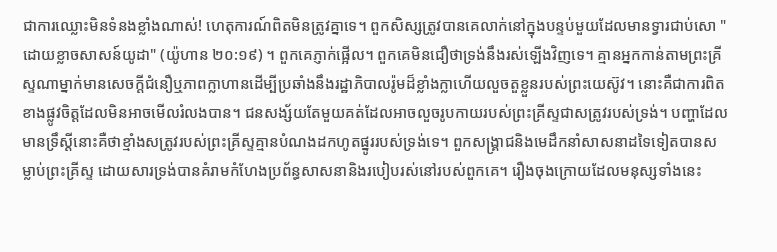ជាការឈ្លោះមិនទំនងខ្លាំងណាស់! ហេតុការណ៍ពិតមិនត្រូវគ្នាទេ។ ពួកសិស្សត្រូវបានគេលាក់នៅក្នុងបន្ទប់មួយដែលមានទ្វារជាប់សោ "ដោយខ្លាចសាសន៍យូដា" (យ៉ូហាន ២០:១៩) ។ ពួកគេភ្ញាក់ផ្អើល។ ពួកគេមិនជឿថាទ្រង់នឹងរស់ឡើងវិញទេ។ គ្មានអ្នកកាន់តាមព្រះគ្រីស្ទណាម្នាក់មានសេចក្តីជំនឿឬភាពក្លាហានដើម្បីប្រឆាំងនឹងរដ្ឋាភិបាលរ៉ូមដ៏ខ្លាំងក្លាហើយលួចតួខ្លួនរបស់ព្រះយេស៊ូវ។ នោះគឺជាការពិតខាងផ្លូវចិត្តដែលមិនអាចមើលរំលងបាន។ ជនសង្ស័យតែមួយគត់ដែលអាចលួចរូបកាយរបស់ព្រះគ្រីស្ទជាសត្រូវរបស់ទ្រង់។ បញ្ហាដែលមានទ្រឹស្តីនោះគឺថាខ្មាំងសត្រូវរបស់ព្រះគ្រីស្ទគ្មានបំណងដកហូតផ្នូររបស់ទ្រង់ទេ។ ពួកសង្គ្រាជនិងមេដឹកនាំសាសនាដទៃទៀតបានសម្លាប់ព្រះគ្រីស្ទ ដោយសារទ្រង់បានគំរាមកំហែងប្រព័ន្ធសាសនានិងរបៀបរស់នៅរបស់ពួកគេ។ រឿងចុងក្រោយដែលមនុស្សទាំងនេះ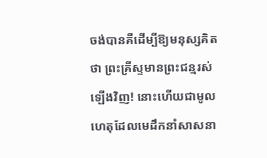ចង់បានគឺដើម្បីឱ្យមនុស្សគិតថា ព្រះគ្រីស្ទមានព្រះជន្មរស់ឡើងវិញ! នោះហើយជាមូលហេតុដែលមេដឹកនាំសាសនា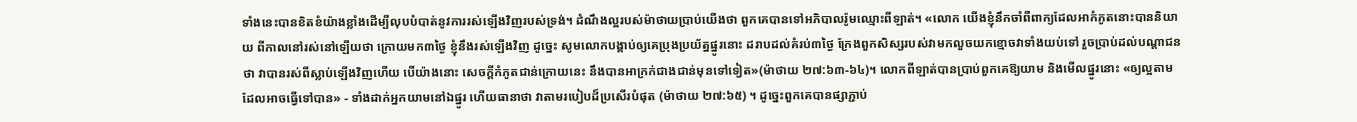ទាំងនេះបានខិតខំយ៉ាងខ្លាំងដើម្បីលុបបំបាត់នូវការរស់ឡើងវិញរបស់ទ្រង់។ ដំណឹងល្អរបស់ម៉ាថាយប្រាប់យើងថា ពួកគេបានទៅអភិបាលរ៉ូមឈ្មោះពីឡាត់។ «លោក យើងខ្ញុំនឹកចាំពីពាក្យដែលអាកំភូតនោះបាននិយាយ ពីកាលនៅរស់នៅឡើយថា ក្រោយមក៣ថ្ងៃ ខ្ញុំនឹងរស់ឡើងវិញ ដូច្នេះ សូមលោកបង្គាប់ឲ្យគេប្រុងប្រយ័ត្នផ្នូរនោះ ដរាបដល់គំរប់៣ថ្ងៃ ក្រែងពួកសិស្សរបស់វាមកលួចយកខ្មោចវាទាំងយប់ទៅ រួចប្រាប់ដល់បណ្តាជនថា វាបានរស់ពីស្លាប់ឡើងវិញហើយ បើយ៉ាងនោះ សេចក្តីកំភូតជាន់ក្រោយនេះ នឹងបានអាក្រក់ជាងជាន់មុនទៅទៀត»(ម៉ាថាយ ២៧:៦៣-៦៤)។ លោកពីឡាត់បានប្រាប់ពួកគេឱ្យយាម និងមើលផ្នូរនោះ «ឲ្យល្អតាមដែលអាចធ្វើទៅបាន» - ទាំងដាក់អ្នកយាមនៅឯផ្នូរ ហើយធានាថា វាតាមរបៀបដ៏ប្រសើរបំផុត (ម៉ាថាយ ២៧:៦៥) ។ ដូច្នេះពួកគេបានផ្សាភ្ជាប់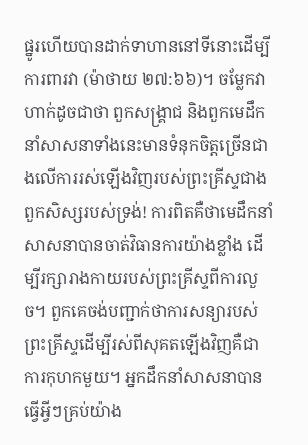ផ្នូរហើយបានដាក់ទាហាននៅទីនោះដើម្បីការពារវា (ម៉ាថាយ ២៧:៦៦)។ ចម្លែកវាហាក់ដូចជាថា ពួកសង្គ្រាជ និងពួកមេដឹកនាំសាសនាទាំងនេះមានទំនុកចិត្តច្រើនជាងលើការរស់ឡើងវិញរបស់ព្រះគ្រីស្ទជាងពួកសិស្សរបស់ទ្រង់! ការពិតគឺថាមេដឹកនាំសាសនាបានចាត់វិធានការយ៉ាងខ្លាំង ដើម្បីរក្សារាងកាយរបស់ព្រះគ្រីស្ទពីការលួច។ ពួកគេចង់បញ្ជាក់ថាការសន្យារបស់ព្រះគ្រីស្ទដើម្បីរស់ពីសុគតឡើងវិញគឺជាការកុហកមួយ។ អ្នកដឹកនាំសាសនាបានធ្វើអ្វីៗគ្រប់យ៉ាង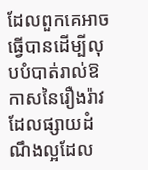ដែលពួកគេអាចធ្វើបានដើម្បីលុបបំបាត់រាល់ឱកាសនៃរឿងរ៉ាវដែលផ្សាយដំណឹងល្អដែល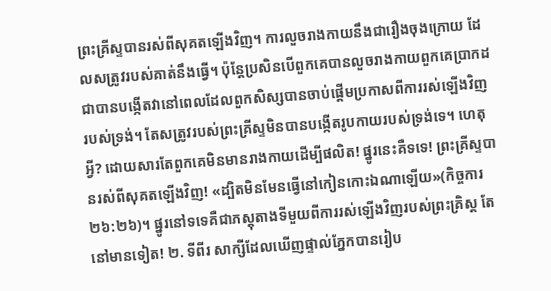ព្រះគ្រីស្ទបានរស់ពីសុគតឡើងវិញ។ ការលួចរាងកាយនឹងជារឿងចុងក្រោយ ដែលសត្រូវរបស់គាត់នឹងធ្វើ។ ប៉ុន្តែប្រសិនបើពួកគេបានលួចរាងកាយពួកគេប្រាកដជាបានបង្កើតវានៅពេលដែលពួកសិស្សបានចាប់ផ្ដើមប្រកាសពីការរស់ឡើងវិញរបស់ទ្រង់។ តែសត្រូវរបស់ព្រះគ្រីស្ទមិនបានបង្កើតរូបកាយរបស់ទ្រង់ទេ។ ហេតុអ្វី? ដោយសារតែពួកគេមិនមានរាងកាយដើម្បីផលិត! ផ្នូរនេះគឺទទេ! ព្រះគ្រីស្ទបានរស់ពីសុគតឡើងវិញ! «ដ្បិតមិនមែនធ្វើនៅកៀនកោះឯណាឡើយ»(កិច្ចការ ២៦:២៦)។ ផ្នូរនៅទទេគឺជាភស្ដុតាងទីមួយពីការរស់ឡើងវិញរបស់ព្រះគ្រិស្ដ តែនៅមានទៀត! ២. ទីពីរ សាក្សីដែលឃើញផ្ទាល់ភ្នែកបានរៀប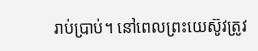រាប់ប្រាប់។ នៅពេលព្រះយេស៊ូវត្រូវ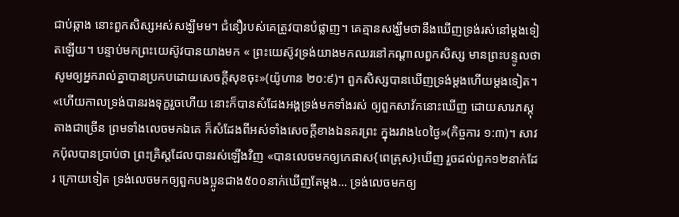ជាប់ឆ្កាង នោះពួកសិស្សអស់សង្ឃឹមម។ ជំនឿរបស់គេត្រូវបានបំផ្លាញ។ គេគ្មានសង្ឃឹមថានឹងឃើញទ្រង់រស់នៅម្ដងទៀតឡើយ។ បន្ទាប់មកព្រះយេស៊ូវបានយាងមក « ព្រះយេស៊ូវទ្រង់យាងមកឈរនៅកណ្តាលពួកសិស្ស មានព្រះបន្ទូលថា សូមឲ្យអ្នករាល់គ្នាបានប្រកបដោយសេចក្តីសុខចុះ»(យ៉ូហាន ២០:៩)។ ពួកសិស្សបានឃើញទ្រង់ម្ដងហើយម្ដងទៀត។ «ហើយកាលទ្រង់បានរងទុក្ខរួចហើយ នោះក៏បានសំដែងអង្គទ្រង់មកទាំងរស់ ឲ្យពួកសាវ័កនោះឃើញ ដោយសារភស្តុតាងជាច្រើន ព្រមទាំងលេចមកឯគេ ក៏សំដែងពីអស់ទាំងសេចក្តីខាងឯនគរព្រះ ក្នុងរវាង៤០ថ្ងៃ»(កិច្ចការ ១:៣)។ សាវកប៉ុលបានប្រាប់ថា ព្រះគ្រិស្ដដែលបានរស់ឡើងវិញ «បានលេចមកឲ្យកេផាស{ពេត្រុស}ឃើញ រួចដល់ពួក១២នាក់ដែរ ក្រោយទៀត ទ្រង់លេចមកឲ្យពួកបងប្អូនជាង៥០០នាក់ឃើញតែម្តង... ទ្រង់លេចមកឲ្យ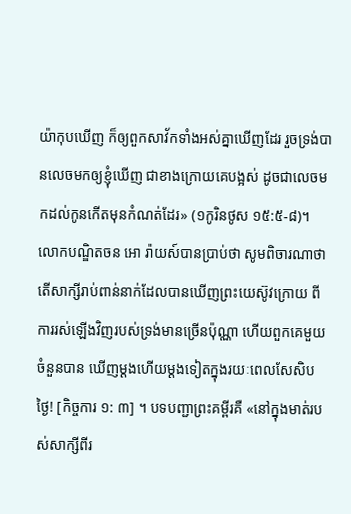យ៉ាកុបឃើញ ក៏ឲ្យពួកសាវ័កទាំងអស់គ្នាឃើញដែរ រួចទ្រង់បានលេចមកឲ្យខ្ញុំឃើញ ជាខាងក្រោយគេបង្អស់ ដូចជាលេចមកដល់កូនកើតមុនកំណត់ដែរ» (១កូរិនថូស ១៥:៥-៨)។ លោកបណ្ឌិតចន អោ រ៉ាយស៍បានប្រាប់ថា សូមពិចារណាថា តើសាក្សីរាប់ពាន់នាក់ដែលបានឃើញព្រះយេស៊ូវក្រោយ ពីការរស់ឡើងវិញរបស់ទ្រង់មានច្រើនប៉ុណ្ណា ហើយពួកគេមួយចំនួនបាន ឃើញម្ដងហើយម្ដងទៀតក្នុងរយៈពេលសែសិបថ្ងៃ! [កិច្ចការ ១: ៣] ។ បទបញ្ជាព្រះគម្ពីរគឺ «នៅក្នុងមាត់របស់សាក្សីពីរ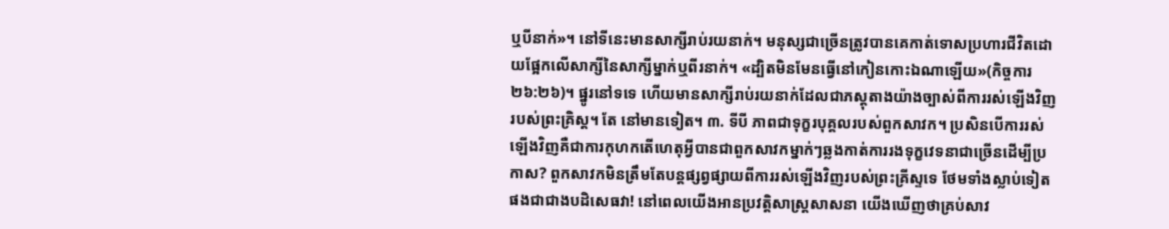ឬបីនាក់»។ នៅទីនេះមានសាក្សីរាប់រយនាក់។ មនុស្សជាច្រើនត្រូវបានគេកាត់ទោសប្រហារជីវិតដោយផ្អែកលើសាក្សីនៃសាក្សីម្នាក់ឬពីរនាក់។ «ដ្បិតមិនមែនធ្វើនៅកៀនកោះឯណាឡើយ»(កិច្ចការ ២៦:២៦)។ ផ្នូរនៅទទេ ហើយមានសាក្សីរាប់រយនាក់ដែលជាភស្ដុតាងយ៉ាងច្បាស់ពីការរស់ឡើងវិញរបស់ព្រះគ្រិស្ដ។ តែ នៅមានទៀត។ ៣. ទីបី ភាពជាទុក្ខរបុគ្គលរបស់ពួកសាវក។ ប្រសិនបើការរស់ឡើងវិញគឺជាការកុហកតើហេតុអ្វីបានជាពួកសាវកម្នាក់ៗឆ្លងកាត់ការរងទុក្ខវេទនាជាច្រើនដើម្បីប្រកាស? ពួកសាវកមិនត្រឹមតែបន្តផ្សព្វផ្សាយពីការរស់ឡើងវិញរបស់ព្រះគ្រីស្ទទេ ថែមទាំងស្លាប់ទៀតផងជាជាងបដិសេធវា! នៅពេលយើងអានប្រវត្ដិសាស្ដ្រសាសនា យើងឃើញថាគ្រប់សាវ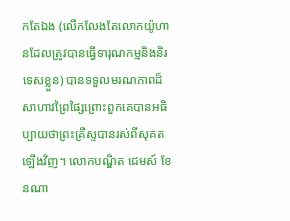កតែឯង (លើកលែងតែលោកយ៉ូហានដែលត្រូវបានធ្វើទារុណកម្មនិងនិរទេសខ្លួន) បានទទួលមរណភាពដ៏សាហាវព្រៃផ្សៃព្រោះពួកគេបានអធិប្បាយថាព្រះគ្រីស្ទបានរស់ពីសុគតឡើងវិញ។ លោកបណ្ឌិត ជេមស៍ ខែនណា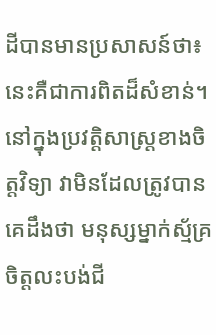ដីបានមានប្រសាសន៍ថា៖ នេះគឺជាការពិតដ៏សំខាន់។ នៅក្នុងប្រវត្តិសាស្រ្តខាងចិត្តវិទ្យា វាមិនដែលត្រូវបានគេដឹងថា មនុស្សម្នាក់ស្ម័គ្រចិត្ដលះបង់ជី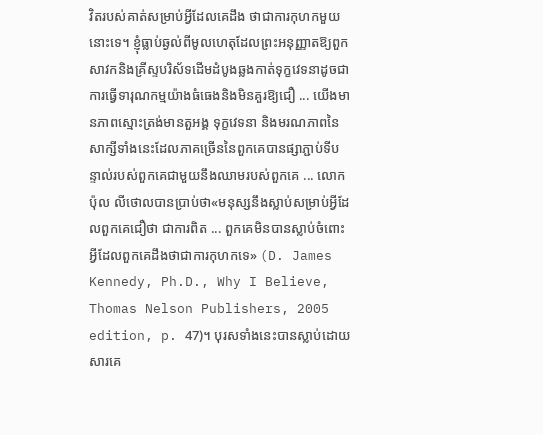វិតរបស់គាត់សម្រាប់អ្វីដែលគេដឹង ថាជាការកុហកមួយនោះទេ។ ខ្ញុំធ្លាប់ឆ្ងល់ពីមូលហេតុដែលព្រះអនុញ្ញាតឱ្យពួកសាវកនិងគ្រីស្ទបរិស័ទដើមដំបូងឆ្លងកាត់ទុក្ខវេទនាដូចជាការធ្វើទារុណកម្មយ៉ាងធំធេងនិងមិនគួរឱ្យជឿ ... យើងមានភាពស្មោះត្រង់មានតួអង្គ ទុក្ខវេទនា និងមរណភាពនៃសាក្សីទាំងនេះដែលភាគច្រើននៃពួកគេបានផ្សាភ្ជាប់ទីបន្ទាល់របស់ពួកគេជាមួយនឹងឈាមរបស់ពួកគេ ... លោក ប៉ុល លីថោលបានប្រាប់ថា«មនុស្សនឹងស្លាប់សម្រាប់អ្វីដែលពួកគេជឿថា ជាការពិត ... ពួកគេមិនបានស្លាប់ចំពោះអ្វីដែលពួកគេដឹងថាជាការកុហកទេ» (D. James Kennedy, Ph.D., Why I Believe, Thomas Nelson Publishers, 2005 edition, p. 47)។ បុរសទាំងនេះបានស្លាប់ដោយសារគេ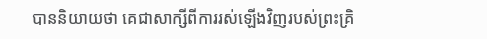បាននិយាយថា គេជាសាក្សីពីការរស់ឡើងវិញរបស់ព្រះគ្រិ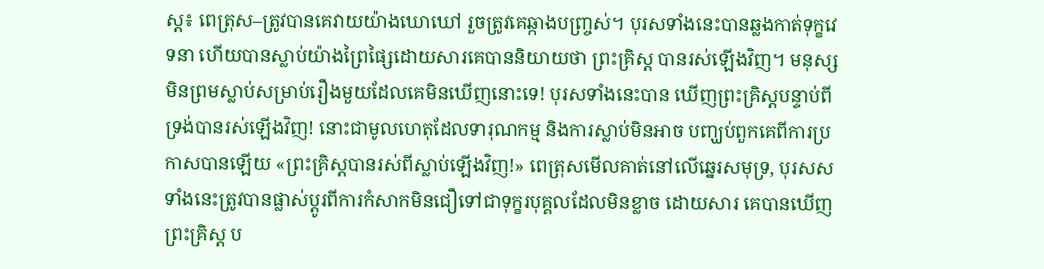ស្ដ៖ ពេត្រុស–ត្រូវបានគេវាយយ៉ាងឃោឃៅ រួចត្រូវគេឆ្កាងបញ្ច្រស់។ បុរសទាំងនេះបានឆ្លងកាត់ទុក្ខវេទនា ហើយបានស្លាប់យ៉ាងព្រៃផ្សៃដោយសារគេបាននិយាយថា ព្រះគ្រិស្ដ បានរស់ឡើងវិញ។ មនុស្សមិនព្រមស្លាប់សម្រាប់រឿងមួយដែលគេមិនឃើញនោះទេ! បុរសទាំងនេះបាន ឃើញព្រះគ្រិស្ដបន្ទាប់ពីទ្រង់បានរស់ឡើងវិញ! នោះជាមូលហេតុដែលទារុណកម្ម និងការស្លាប់មិនអាច បញ្ឃប់ពួកគេពីការប្រកាសបានឡើយ «ព្រះគ្រិស្ដបានរស់ពីស្លាប់ឡើងវិញ!» ពេត្រុសមើលគាត់នៅលើឆ្នេរសមុទ្រ, បុរសសទាំងនេះត្រូវបានផ្លាស់ប្ដូរពីការកំសាកមិនជឿទៅជាទុក្ខរបុគ្គលដែលមិនខ្លាច ដោយសារ គេបានឃើញព្រះគ្រិស្ដ ប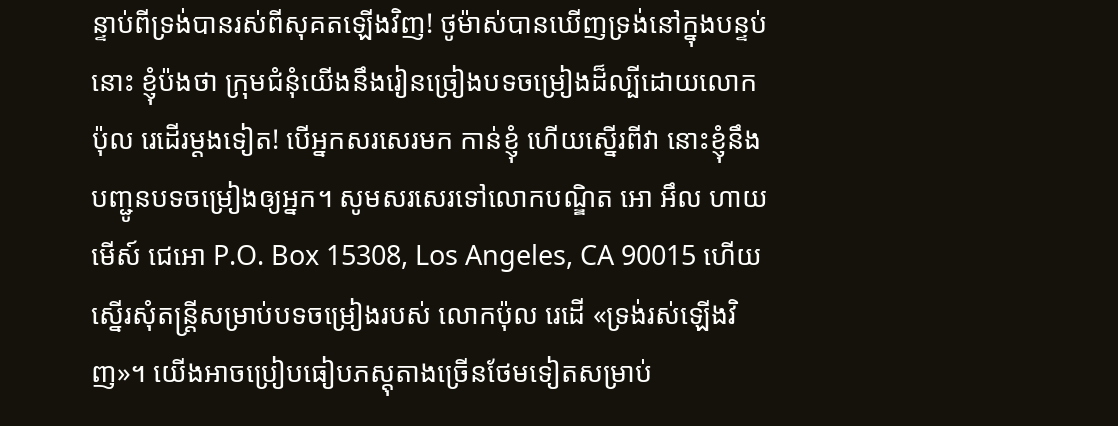ន្ទាប់ពីទ្រង់បានរស់ពីសុគតឡើងវិញ! ថូម៉ាស់បានឃើញទ្រង់នៅក្នុងបន្ទប់នោះ ខ្ញុំប៉ងថា ក្រុមជំនុំយើងនឹងរៀនច្រៀងបទចម្រៀងដ៏ល្បីដោយលោកប៉ុល រេដើរម្ដងទៀត! បើអ្នកសរសេរមក កាន់ខ្ញុំ ហើយស្នើរពីវា នោះខ្ញុំនឹងបញ្ជូនបទចម្រៀងឲ្យអ្នក។ សូមសរសេរទៅលោកបណ្ឌិត អោ អឹល ហាយ មើស៍ ជេអោ P.O. Box 15308, Los Angeles, CA 90015 ហើយស្នើរសុំតន្រ្ដីសម្រាប់បទចម្រៀងរបស់ លោកប៉ុល រេដើ «ទ្រង់រស់ឡើងវិញ»។ យើងអាចប្រៀបធៀបភស្ដុតាងច្រើនថែមទៀតសម្រាប់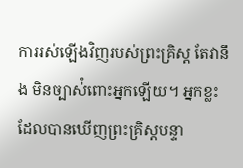ការរស់ឡើងវិញរបស់ព្រះគ្រិស្ដ តែវានឹង មិនច្បាស់ំពោះអ្នកឡើយ។ អ្នកខ្លះដែលបានឃើញព្រះគ្រិស្ដបន្ទា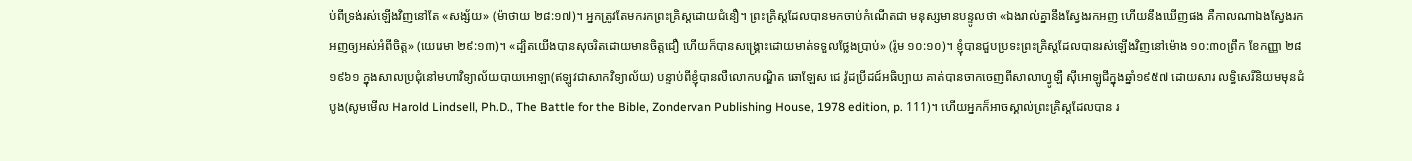ប់ពីទ្រង់រស់ឡើងវិញនៅតែ «សង្ស័យ» (ម៉ាថាយ ២៨:១៧)។ អ្នកត្រូវតែមករកព្រះគ្រិស្ដដោយជំនឿ។ ព្រះគ្រិស្ដដែលបានមកចាប់កំណើតជា មនុស្សមានបន្ទូលថា «ឯងរាល់គ្នានឹងស្វែងរកអញ ហើយនឹងឃើញផង គឺកាលណាឯងស្វែងរកអញឲ្យអស់អំពីចិត្ត» (យេរេមា ២៩:១៣)។ «ដ្បិតយើងបានសុចរិតដោយមានចិត្តជឿ ហើយក៏បានសង្គ្រោះដោយមាត់ទទួលថ្លែងប្រាប់» (រ៉ូម ១០:១០)។ ខ្ញុំបានជួបប្រទះព្រះគ្រិស្ដដែលបានរស់ឡើងវិញនៅម៉ោង ១០:៣០ព្រឹក ខែកញ្ញា ២៨ ១៩៦១ ក្នុងសាលប្រជុំនៅមហាវិទ្យាល័យបាយអោឡា(ឥឡូវជាសាកវិទ្យាល័យ) បន្ទាប់ពីខ្ញុំបានលឺលោកបណ្ឌិត ឆោឡែស ជេ វ៉ូដប្រីដជ៍អធិប្បាយ គាត់បានចាកចេញពីសាលាហ្វូឡឺ ស៊ីអោឡូជីក្នុងឆ្នាំ១៩៥៧ ដោយសារ លទ្ធិសេរីនិយមមុនដំបូង(សូមមើល Harold Lindsell, Ph.D., The Battle for the Bible, Zondervan Publishing House, 1978 edition, p. 111)។ ហើយអ្នកក៏អាចស្គាល់ព្រះគ្រិស្ដដែលបាន រ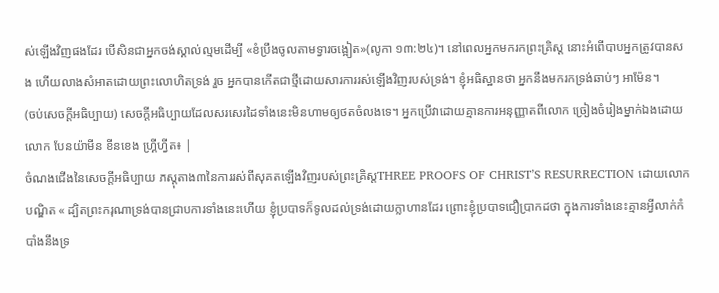ស់ឡើងវិញផងដែរ បើសិនជាអ្នកចង់ស្គាល់ល្មមដើម្បី «ខំប្រឹងចូលតាមទ្វារចង្អៀត»(លូកា ១៣:២៤)។ នៅពេលអ្នកមករកព្រះគ្រិស្ដ នោះអំពើបាបអ្នកត្រូវបានសង ហើយលាងសំអាតដោយព្រះលោហិតទ្រង់ រួច អ្នកបានកើតជាថ្មីដោយសារការរស់ឡើងវិញរបស់ទ្រង់។ ខ្ញុំអធិស្ឋានថា អ្នកនឹងមករកទ្រង់ឆាប់ៗ អាម៉ែន។
(ចប់សេចក្ដីអធិប្បាយ) សេចក្ដីអធិប្បាយដែលសរសេរដៃទាំងនេះមិនហាមឲ្យថតចំលងទេ។ អ្នកប្រើវាដោយគ្មានការអនុញ្ញាតពីលោក ច្រៀងចំរៀងម្នាក់ឯងដោយលោក បែនយ៉ាមីន ខីនខេង ហ្គ្រីហ្វីត៖ |
ចំណងជើងនៃសេចក្ដីអធិប្បាយ ភស្ដុតាង៣នៃការរស់ពីសុគតឡើងវិញរបស់ព្រះគ្រិស្ដTHREE PROOFS OF CHRIST’S RESURRECTION ដោយលោកបណ្ឌិត « ដ្បិតព្រះករុណាទ្រង់បានជ្រាបការទាំងនេះហើយ ខ្ញុំប្របាទក៏ទូលដល់ទ្រង់ដោយក្លាហានដែរ ព្រោះខ្ញុំប្របាទជឿប្រាកដថា ក្នុងការទាំងនេះគ្មានអ្វីលាក់កំបាំងនឹងទ្រ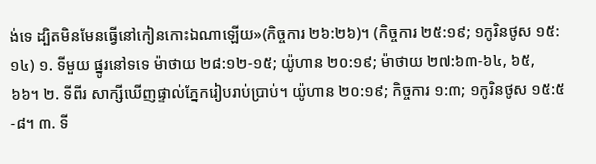ង់ទេ ដ្បិតមិនមែនធ្វើនៅកៀនកោះឯណាឡើយ»(កិច្ចការ ២៦:២៦)។ (កិច្ចការ ២៥:១៩; ១កូរិនថូស ១៥:១៤) ១. ទីមួយ ផ្នូរនៅទទេ ម៉ាថាយ ២៨:១២-១៥; យ៉ូហាន ២០:១៩; ម៉ាថាយ ២៧:៦៣-៦៤, ៦៥, ៦៦។ ២. ទីពីរ សាក្សីឃើញផ្ទាល់ភ្នែករៀបរាប់ប្រាប់។ យ៉ូហាន ២០:១៩; កិច្ចការ ១:៣; ១កូរិនថូស ១៥:៥-៨។ ៣. ទី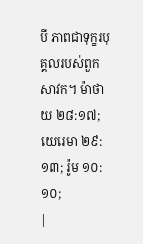បី ភាពជាទុក្ខរបុគ្គលរបស់ពួកសាវក។ ម៉ាថាយ ២៨:១៧; យេរេមា ២៩:១៣; រ៉ូម ១០:១០;
|